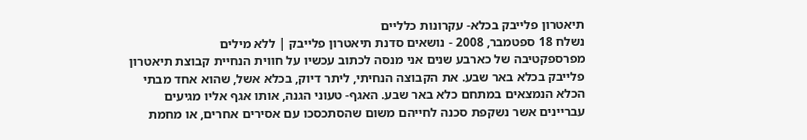תיאטרון פלייבק בכלא- עקרונות כלליים
נשלח 18 ספטמבר, 2008 - נושאים סדנת תיאטרון פלייבק | ללא מילים
מפרספקטיבה של כארבע שנים אני מנסה לכתוב עכשיו על חווית הנחיית קבוצת תיאטרון פלייבק בכלא באר שבע. את הקבוצה הנחיתי, ליתר דיוק, בכלא אשל, שהוא אחד מבתי הכלא הנמצאים במתחם כלא באר שבע. האגף- טעוני הגנה, אותו אגף אליו מגיעים עבריינים אשר נשקפת סכנה לחייהם משום שהסתכסכו עם אסירים אחרים, או מחמת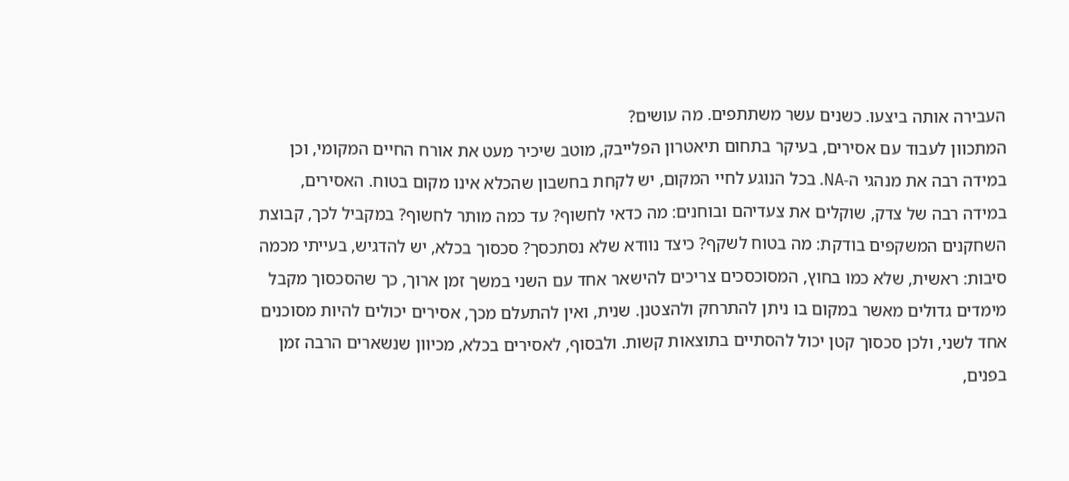העבירה אותה ביצעו. כשנים עשר משתתפים. מה עושים?
המתכוון לעבוד עם אסירים, בעיקר בתחום תיאטרון הפלייבק, מוטב שיכיר מעט את אורח החיים המקומי, וכן במידה רבה את מנהגי ה-NA. בכל הנוגע לחיי המקום, יש לקחת בחשבון שהכלא אינו מקום בטוח. האסירים, במידה רבה של צדק, שוקלים את צעדיהם ובוחנים: מה כדאי לחשוף? עד כמה מותר לחשוף? במקביל לכך, קבוצת השחקנים המשקפים בודקת: מה בטוח לשקף? כיצד נוודא שלא נסתכסך? סכסוך בכלא, יש להדגיש, בעייתי מכמה סיבות: ראשית, שלא כמו בחוץ, המסוכסכים צריכים להישאר אחד עם השני במשך זמן ארוך, כך שהסכסוך מקבל מימדים גדולים מאשר במקום בו ניתן להתרחק ולהצטנן. שנית, ואין להתעלם מכך, אסירים יכולים להיות מסוכנים אחד לשני, ולכן סכסוך קטן יכול להסתיים בתוצאות קשות. ולבסוף, לאסירים בכלא, מכיוון שנשארים הרבה זמן בפנים,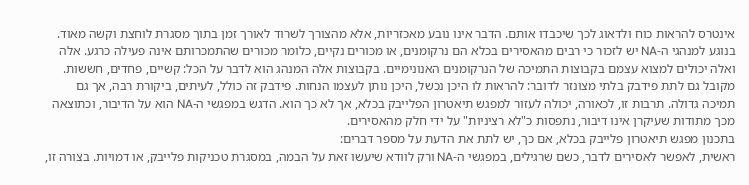אינטרס להראות כוח ולדאוג לכך שיכבדו אותם. הדבר אינו נובע מאכזריות, אלא מהצורך לשרוד לאורך זמן בתוך מסגרת לוחצת וקשה מאוד.
בנוגע למנהגי ה-NA יש לזכור כי רבים מהאסירים בכלא הם נרקומנים, או מכורים נקיים, כלומר מכורים שהתמכרותם אינה פעילה כרגע. אלה ואלה יכולים למצוא עצמם בקבוצות התמיכה של הנרקומנים האנונימיים. בקבוצות אלה המנהג הוא לדבר על הכל: קשיים, פחדים, חששות. מקובל גם לתת פידבק בלתי מצונזר לדובר: להראות לו היכן נכשל, היכן נותן לעצמו הנחות. פידבק זה כולל, לעיתים, ביקורת רבה, אך גם תמיכה גדולה. תרבות זו, לכאורה, יכולה לעזור למפגש תיאטרון הפלייבק בכלא, אך לא כך הוא. הדגש במפגשי ה-NA הוא על הדיבור, וכתוצאה מכך מתודות שעיקרן אינו דיבור, נתפסות כ"לא רציניות" על ידי חלק מהאסירים.
בתכנון מפגש תיאטרון פלייבק בכלא, אם כך, יש לתת את הדעת על מספר דברים:
ראשית, לאפשר לאסירים לדבר, כשם שרגילים, במפגשי ה-NA ורק לוודא שיעשו זאת על הבמה, במסגרת טכניקות פלייבק, או דמויות. בצורה זו,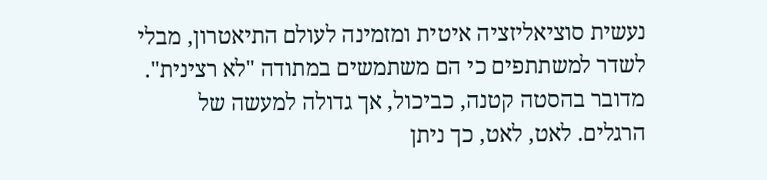נעשית סוציאליזציה איטית ומזמינה לעולם התיאטרון, מבלי לשדר למשתתפים כי הם משתמשים במתודה "לא רצינית". מדובר בהסטה קטנה, כביכול, אך גדולה למעשה של הרגלים. לאט, לאט, כך ניתן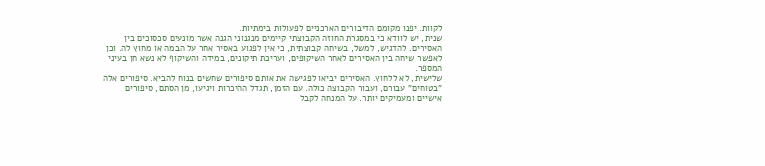לקוות. יפנו מקומם הדיבורים הארכניים לפעולות בימתיות.
שנית, יש לוודא כי במסגרת החוזה הקבוצתי קיימים מנגנוני הגנה אשר מונעים סכסוכים בין האסירים. להדגיש, למשל, בשיחה קבוצתית, כי אין לפגוע באסיר אחר על הבמה או מחוץ לה. וכן לאפשר שיחה בין האסירים לאחר השיקופים, ועריכת תיקונים, במידה והשיקוף לא נשא חן בעיני המספר.
שלישית, לא ללחוץ. האסירים יביאו לפגישה את אותם סיפורים שחשים בנוח להביא. סיפורים אלה "בטוחים" עבורם, ועבור הקבוצה כולה. עם הזמן, תגדל ההיכרות ויגיעו, מן הסתם, סיפורים אישיים ומעמיקים יותר. על המנחה לקבל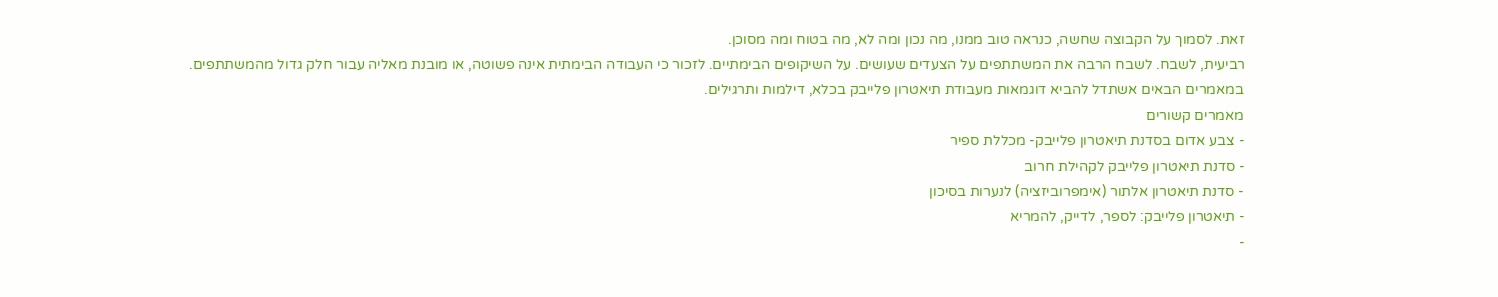זאת. לסמוך על הקבוצה שחשה, כנראה טוב ממנו, מה נכון ומה לא, מה בטוח ומה מסוכן.
רביעית, לשבח. לשבח הרבה את המשתתפים על הצעדים שעושים. על השיקופים הבימתיים. לזכור כי העבודה הבימתית אינה פשוטה, או מובנת מאליה עבור חלק גדול מהמשתתפים.
במאמרים הבאים אשתדל להביא דוגמאות מעבודת תיאטרון פלייבק בכלא, דילמות ותרגילים.
מאמרים קשורים
- צבע אדום בסדנת תיאטרון פלייבק- מכללת ספיר
- סדנת תיאטרון פלייבק לקהילת חרוב
- סדנת תיאטרון אלתור (אימפרוביזציה) לנערות בסיכון
- תיאטרון פלייבק: לספר, לדייק, להמריא
-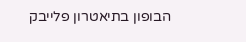הבופון בתיאטרון פלייבק